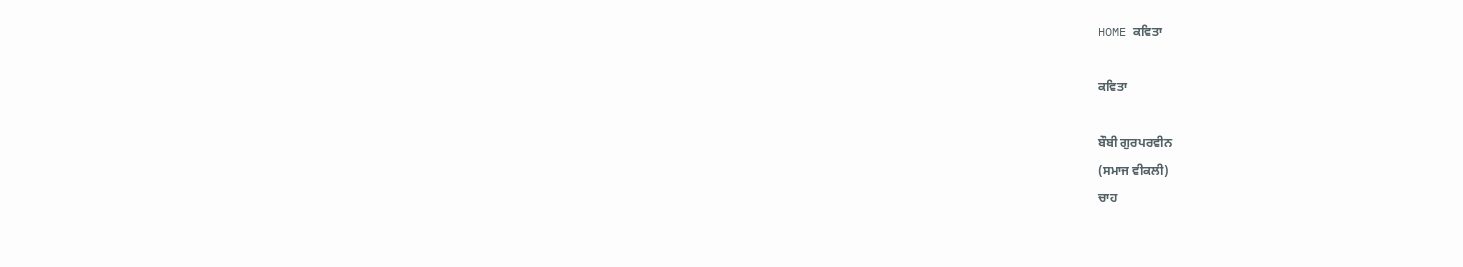HOME ਕਵਿਤਾ

ਕਵਿਤਾ

ਬੌਬੀ ਗੁਰਪਰਵੀਨ
(ਸਮਾਜ ਵੀਕਲੀ)
ਚਾਹ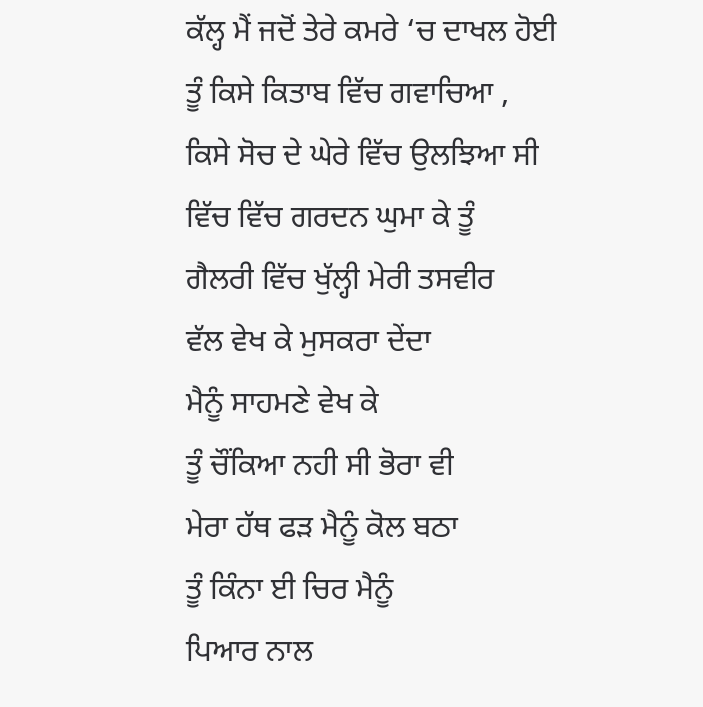ਕੱਲ੍ਹ ਮੈਂ ਜਦੋਂ ਤੇਰੇ ਕਮਰੇ ‘ਚ ਦਾਖਲ ਹੋਈ
ਤੂੰ ਕਿਸੇ ਕਿਤਾਬ ਵਿੱਚ ਗਵਾਚਿਆ ,
ਕਿਸੇ ਸੋਚ ਦੇ ਘੇਰੇ ਵਿੱਚ ਉਲਝਿਆ ਸੀ
ਵਿੱਚ ਵਿੱਚ ਗਰਦਨ ਘੁਮਾ ਕੇ ਤੂੰ
ਗੈਲਰੀ ਵਿੱਚ ਖੁੱਲ੍ਹੀ ਮੇਰੀ ਤਸਵੀਰ
ਵੱਲ ਵੇਖ ਕੇ ਮੁਸਕਰਾ ਦੇਂਦਾ
ਮੈਨੂੰ ਸਾਹਮਣੇ ਵੇਖ ਕੇ
ਤੂੰ ਚੌਂਕਿਆ ਨਹੀ ਸੀ ਭੋਰਾ ਵੀ
ਮੇਰਾ ਹੱਥ ਫੜ ਮੈਨੂੰ ਕੋਲ ਬਠਾ
ਤੂੰ ਕਿੰਨਾ ਈ ਚਿਰ ਮੈਨੂੰ
ਪਿਆਰ ਨਾਲ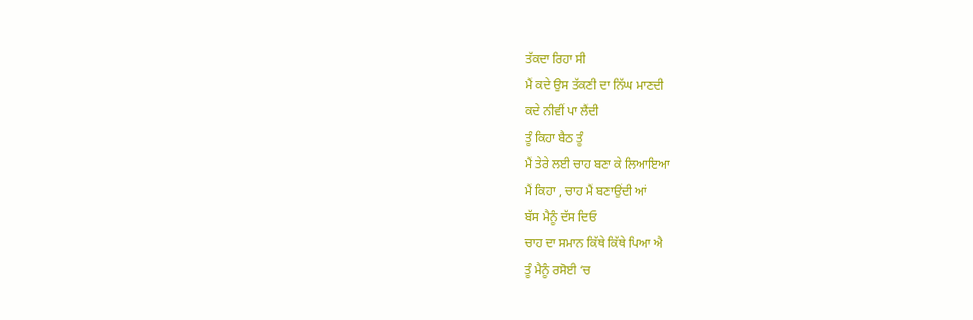ਤੱਕਦਾ ਰਿਹਾ ਸੀ
ਮੈਂ ਕਦੇ ਉਸ ਤੱਕਣੀ ਦਾ ਨਿੱਘ ਮਾਣਦੀ
ਕਦੇ ਨੀਵੀਂ ਪਾ ਲੈਂਦੀ
ਤੂੰ ਕਿਹਾ ਬੈਠ ਤੂੰ
ਮੈਂ ਤੇਰੇ ਲਈ ਚਾਹ ਬਣਾ ਕੇ ਲਿਆਇਆ
ਮੈਂ ਕਿਹਾ , ਚਾਹ ਮੈਂ ਬਣਾਉਂਦੀ ਆਂ
ਬੱਸ ਮੈਨੂੰ ਦੱਸ ਦਿਓ
ਚਾਹ ਦਾ ਸਮਾਨ ਕਿੱਥੇ ਕਿੱਥੇ ਪਿਆ ਐ
ਤੂੰ ਮੈਨੂੰ ਰਸੋਈ ‘ਚ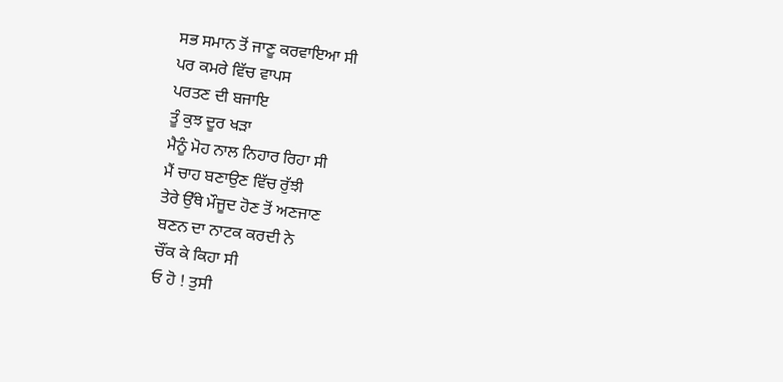ਸਭ ਸਮਾਨ ਤੋਂ ਜਾਣੂ ਕਰਵਾਇਆ ਸੀ
ਪਰ ਕਮਰੇ ਵਿੱਚ ਵਾਪਸ
ਪਰਤਣ ਦੀ ਬਜਾਇ
ਤੂੰ ਕੁਝ ਦੂਰ ਖੜਾ
ਮੈਨੂੰ ਮੋਹ ਨਾਲ ਨਿਹਾਰ ਰਿਹਾ ਸੀ
ਮੈਂ ਚਾਹ ਬਣਾਉਣ ਵਿੱਚ ਰੁੱਝੀ
ਤੇਰੇ ਉੱਥੇ ਮੌਜੂਦ ਹੋਣ ਤੋਂ ਅਣਜਾਣ
ਬਣਨ ਦਾ ਨਾਟਕ ਕਰਦੀ ਨੇ
ਚੌਂਕ ਕੇ ਕਿਹਾ ਸੀ
ਓ ਹੋ ! ਤੁਸੀ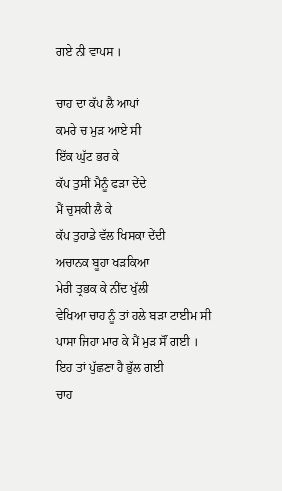ਗਏ ਨੀ ਵਾਪਸ ।

ਚਾਹ ਦਾ ਕੱਪ ਲੈ ਆਪਾਂ
ਕਮਰੇ ਚ ਮੁੜ ਆਏ ਸੀ
ਇੱਕ ਘੁੱਟ ਭਰ ਕੇ
ਕੱਪ ਤੁਸੀਂ ਮੈਨੂੰ ਫੜਾ ਦੇਂਦੇ
ਮੈਂ ਚੁਸਕੀ ਲੈ ਕੇ
ਕੱਪ ਤੁਹਾਡੇ ਵੱਲ ਖਿਸਕਾ ਦੇਂਦੀ
ਅਚਾਨਕ ਬੂਹਾ ਖੜਕਿਆ
ਮੇਰੀ ਤ੍ਰਭਕ ਕੇ ਨੀਂਦ ਖੁੱਲੀ
ਵੇਖਿਆ ਚਾਹ ਨੂੰ ਤਾਂ ਹਲੇ ਬੜਾ ਟਾਈਮ ਸੀ
ਪਾਸਾ ਜਿਹਾ ਮਾਰ ਕੇ ਮੈਂ ਮੁੜ ਸੌਂ ਗਈ ।
ਇਹ ਤਾਂ ਪੁੱਛਣਾ ਹੈ ਭੁੱਲ ਗਈ
ਚਾਹ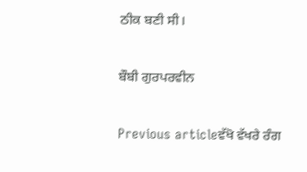ਠੀਕ ਬਣੀ ਸੀ।

ਬੌਬੀ ਗੁਰਪਰਵੀਨ

Previous articleਵੱਖੋ ਵੱਖਰੇ ਰੰਗ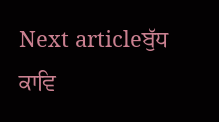Next articleਬੁੱਧ ਕਾਵਿ